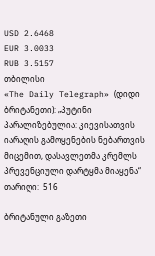USD 2.6468
EUR 3.0033
RUB 3.5157
თბილისი
«The Daily Telegraph» (დიდი ბრიტანეთი): „პუტინი პარალიზებულია: კიევისათვის იარაღის გამოყენების ნებართვის მიცემით, დასავლეთმა კრემლს პრევენციული დარტყმა მიაყენა“
თარიღი:  516

ბრიტანული გაზეთი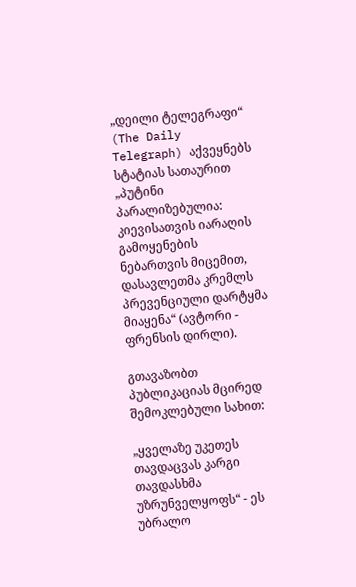„დეილი ტელეგრაფი“ (The Daily Telegraph) აქვეყნებს სტატიას სათაურით „პუტინი პარალიზებულია: კიევისათვის იარაღის გამოყენების ნებართვის მიცემით, დასავლეთმა კრემლს პრევენციული დარტყმა მიაყენა“ (ავტორი - ფრენსის დირლი).

გთავაზობთ პუბლიკაციას მცირედ შემოკლებული სახით:

„ყველაზე უკეთეს თავდაცვას კარგი თავდასხმა უზრუნველყოფს“ - ეს უბრალო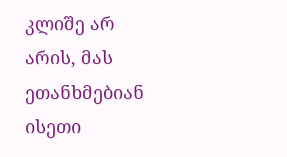კლიშე არ არის, მას ეთანხმებიან  ისეთი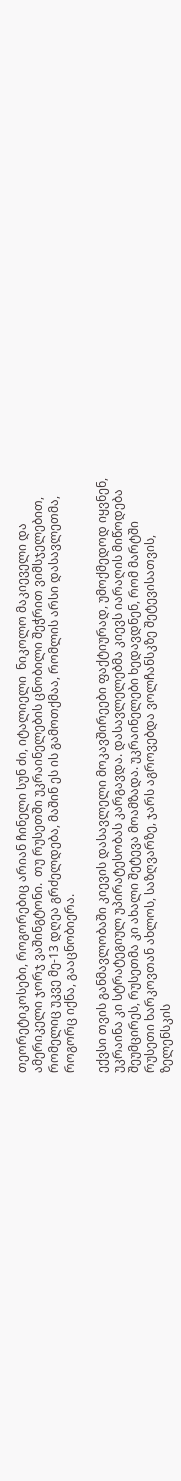თეორეტიკოსები, როგორებიც არიან ჩინელი სუნ ძი, იტალიელი  ნიკოლო მაკიეველი და ამერიკელი ჯორჯ ვაშინგტონი.  თუ რუსეთში უკრაინელების ცნობილი შეჭრით ვიმსჯელებით, რომელიც უკვე მე-13 დღეა გრძელდება, მაშინ ეს ის გამოთქმაა, რომლის არსი დასავლეთმა, როგორც იქნა, გააცნობიერა.

ექვსი თვის განმავლობაში კიევის დასავლელი მოკავშირეები ფაქტიურად, უმოქმედოდ იყვნენ, უკრაინა კი სტრატეგიულ უპირატესობას კარგავდა. დასავლელებმა კიევს იარაღის მიწოდება შეუმცირეს, რუსეთმა კი ახალი შეტევა მოამზადა. უკრაინელები ხედავდნენ, რომ მარტში რუსეთი ხარკოვთან ახლოს, საზღვარზე, ჯარს აგროვებდა ვოლჩანსკზე შეტევისათვის, ზელენსკის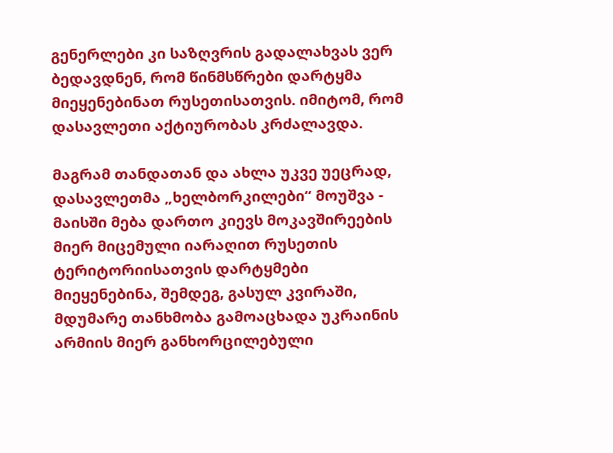გენერლები კი საზღვრის გადალახვას ვერ ბედავდნენ, რომ წინმსწრები დარტყმა მიეყენებინათ რუსეთისათვის. იმიტომ, რომ დასავლეთი აქტიურობას კრძალავდა.

მაგრამ თანდათან და ახლა უკვე უეცრად, დასავლეთმა „ხელბორკილები“ მოუშვა - მაისში მება დართო კიევს მოკავშირეების მიერ მიცემული იარაღით რუსეთის ტერიტორიისათვის დარტყმები მიეყენებინა, შემდეგ, გასულ კვირაში, მდუმარე თანხმობა გამოაცხადა უკრაინის არმიის მიერ განხორცილებული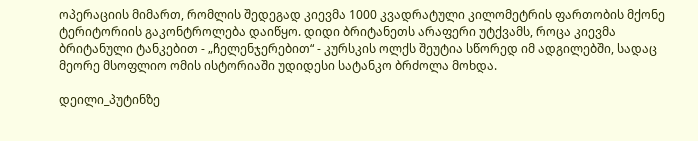ოპერაციის მიმართ, რომლის შედეგად კიევმა 1000 კვადრატული კილომეტრის ფართობის მქონე ტერიტორიის გაკონტროლება დაიწყო. დიდი ბრიტანეთს არაფერი უტქვამს, როცა კიევმა ბრიტანული ტანკებით - „ჩელენჯერებით“ - კურსკის ოლქს შეუტია სწორედ იმ ადგილებში, სადაც მეორე მსოფლიო ომის ისტორიაში უდიდესი სატანკო ბრძოლა მოხდა.

დეილი_პუტინზე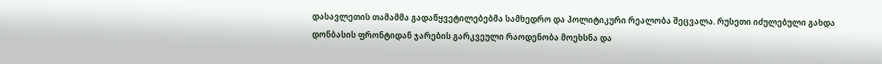დასავლეთის თამამმა გადაწყვეტილებებმა სამხედრო და პოლიტიკური რეალობა შეცვალა. რუსეთი იძულებული გახდა დონბასის ფრონტიდან ჯარების გარკვეული რაოდენობა მოეხსნა და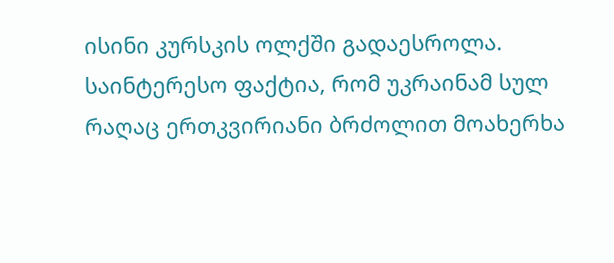ისინი კურსკის ოლქში გადაესროლა. საინტერესო ფაქტია, რომ უკრაინამ სულ რაღაც ერთკვირიანი ბრძოლით მოახერხა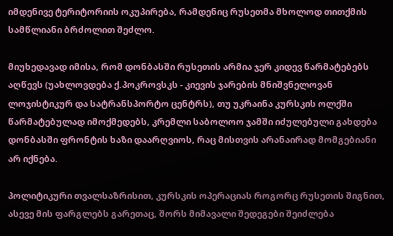იმდენივე ტერიტორიის ოკუპირება, რამდენიც რუსეთმა მხოლოდ თითქმის სამწლიანი ბრძოლით შეძლო.

მიუხედავად იმისა, რომ დონბასში რუსეთის არმია ჯერ კიდევ წარმატებებს აღწევს (უახლოვდება ქ.პოკროვსკს - კიევის ჯარების მნიშვნელოვან ლოჯისტიკურ და სატრანსპორტო ცენტრს), თუ უკრაინა კურსკის ოლქში წარმატებულად იმოქმედებს, კრემლი საბოლოო ჯამში იძულებული გახდება დონბასში ფრონტის ხაზი დაარღვიოს, რაც მისთვის არანაირად მომგებიანი არ იქნება.

პოლიტიკური თვალსაზრისით, კურსკის ოპერაციას როგორც რუსეთის შიგნით, ასევე მის ფარგლებს გარეთაც, შორს მიმავალი შედეგები შეიძლება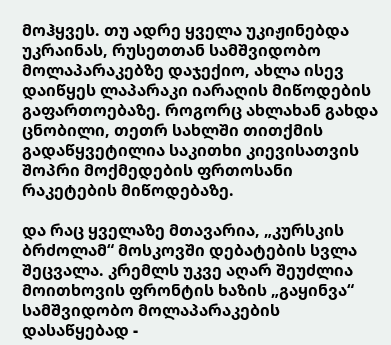მოჰყვეს. თუ ადრე ყველა უკიჟინებდა უკრაინას, რუსეთთან სამშვიდობო მოლაპარაკებზე დაჯექიო, ახლა ისევ დაიწყეს ლაპარაკი იარაღის მიწოდების გაფართოებაზე. როგორც ახლახან გახდა ცნობილი, თეთრ სახლში თითქმის გადაწყვეტილია საკითხი კიევისათვის შოპრი მოქმედების ფრთოსანი რაკეტების მიწოდებაზე.

და რაც ყველაზე მთავარია, „კურსკის ბრძოლამ“ მოსკოვში დებატების სვლა შეცვალა. კრემლს უკვე აღარ შეუძლია მოითხოვის ფრონტის ხაზის „გაყინვა“ სამშვიდობო მოლაპარაკების დასაწყებად -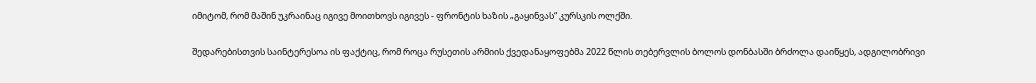იმიტომ, რომ მაშინ უკრაინაც იგივე მოითხოვს იგივეს - ფრონტის ხაზის „გაყინვას“ კურსკის ოლქში.

შედარებისთვის საინტერესოა ის ფაქტიც, რომ როცა რუსეთის არმიის ქვედანაყოფებმა 2022 წლის თებერვლის ბოლოს დონბასში ბრძოლა დაიწყეს, ადგილობრივი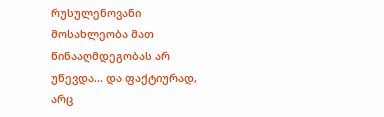რუსულენოვანი მოსახლეობა მათ წინააღმდეგობას არ უწევდა... და ფაქტიურად, არც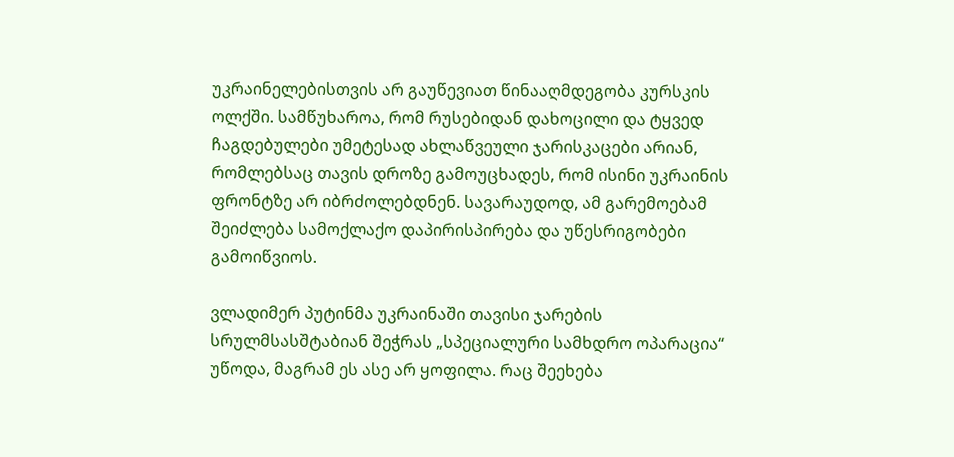უკრაინელებისთვის არ გაუწევიათ წინააღმდეგობა კურსკის ოლქში. სამწუხაროა, რომ რუსებიდან დახოცილი და ტყვედ ჩაგდებულები უმეტესად ახლაწვეული ჯარისკაცები არიან, რომლებსაც თავის დროზე გამოუცხადეს, რომ ისინი უკრაინის ფრონტზე არ იბრძოლებდნენ. სავარაუდოდ, ამ გარემოებამ შეიძლება სამოქლაქო დაპირისპირება და უწესრიგობები გამოიწვიოს.

ვლადიმერ პუტინმა უკრაინაში თავისი ჯარების სრულმსასშტაბიან შეჭრას „სპეციალური სამხდრო ოპარაცია“ უწოდა, მაგრამ ეს ასე არ ყოფილა. რაც შეეხება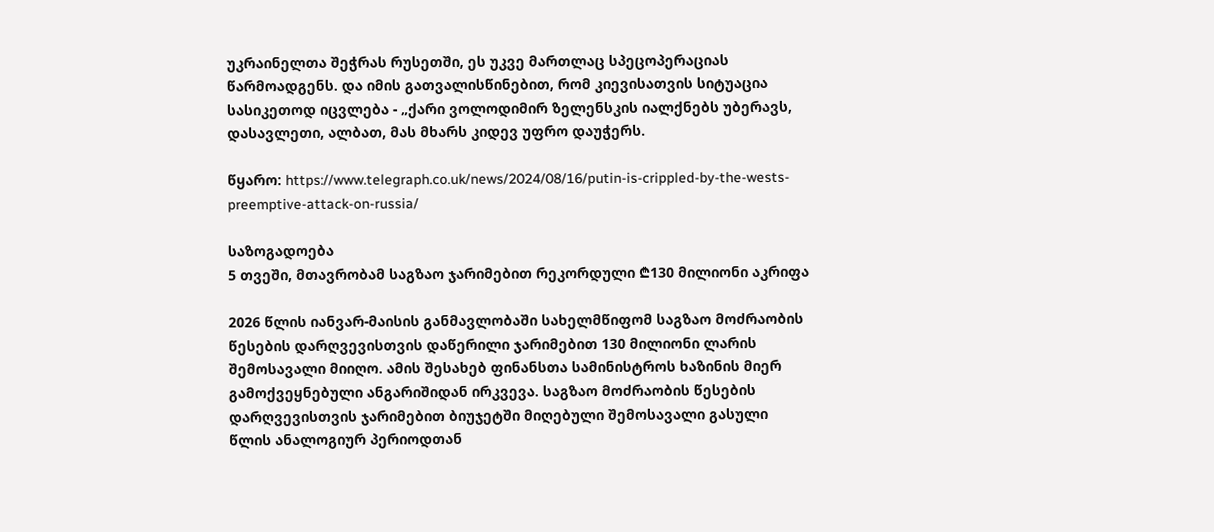უკრაინელთა შეჭრას რუსეთში, ეს უკვე მართლაც სპეცოპერაციას წარმოადგენს. და იმის გათვალისწინებით, რომ კიევისათვის სიტუაცია სასიკეთოდ იცვლება - „ქარი ვოლოდიმირ ზელენსკის იალქნებს უბერავს, დასავლეთი, ალბათ, მას მხარს კიდევ უფრო დაუჭერს.

წყარო: https://www.telegraph.co.uk/news/2024/08/16/putin-is-crippled-by-the-wests-preemptive-attack-on-russia/

საზოგადოება
5 თვეში, მთავრობამ საგზაო ჯარიმებით რეკორდული ₾130 მილიონი აკრიფა

2026 წლის იანვარ-მაისის განმავლობაში სახელმწიფომ საგზაო მოძრაობის წესების დარღვევისთვის დაწერილი ჯარიმებით 130 მილიონი ლარის შემოსავალი მიიღო. ამის შესახებ ფინანსთა სამინისტროს ხაზინის მიერ გამოქვეყნებული ანგარიშიდან ირკვევა. საგზაო მოძრაობის წესების დარღვევისთვის ჯარიმებით ბიუჯეტში მიღებული შემოსავალი გასული წლის ანალოგიურ პერიოდთან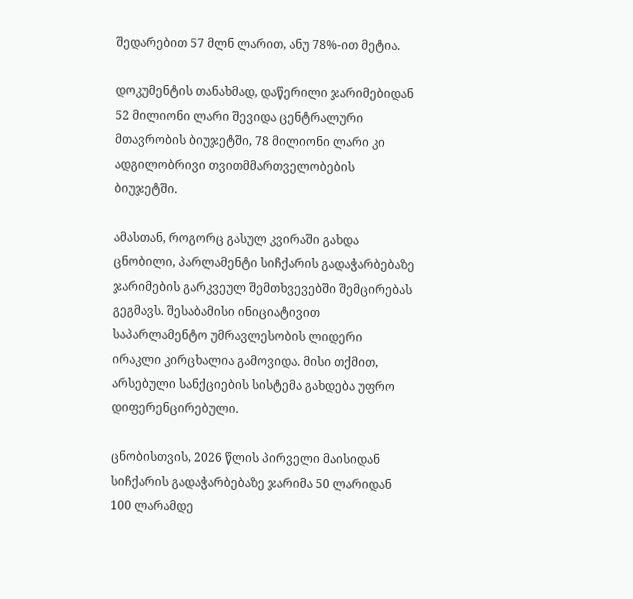შედარებით 57 მლნ ლარით, ანუ 78%-ით მეტია.

დოკუმენტის თანახმად, დაწერილი ჯარიმებიდან 52 მილიონი ლარი შევიდა ცენტრალური მთავრობის ბიუჯეტში, 78 მილიონი ლარი კი ადგილობრივი თვითმმართველობების ბიუჯეტში.

ამასთან, როგორც გასულ კვირაში გახდა ცნობილი, პარლამენტი სიჩქარის გადაჭარბებაზე ჯარიმების გარკვეულ შემთხვევებში შემცირებას გეგმავს. შესაბამისი ინიციატივით საპარლამენტო უმრავლესობის ლიდერი ირაკლი კირცხალია გამოვიდა. მისი თქმით, არსებული სანქციების სისტემა გახდება უფრო დიფერენცირებული.

ცნობისთვის, 2026 წლის პირველი მაისიდან სიჩქარის გადაჭარბებაზე ჯარიმა 50 ლარიდან 100 ლარამდე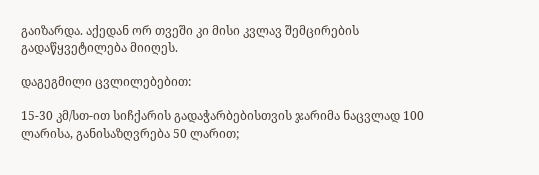გაიზარდა. აქედან ორ თვეში კი მისი კვლავ შემცირების გადაწყვეტილება მიიღეს.

დაგეგმილი ცვლილებებით:

15-30 კმ/სთ-ით სიჩქარის გადაჭარბებისთვის ჯარიმა ნაცვლად 100 ლარისა, განისაზღვრება 50 ლარით;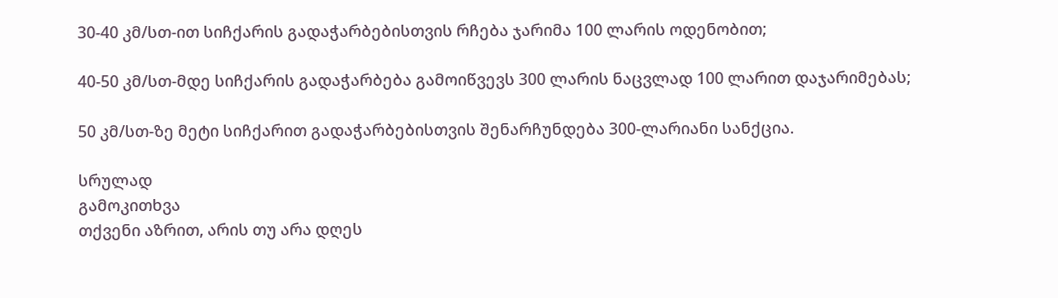30-40 კმ/სთ-ით სიჩქარის გადაჭარბებისთვის რჩება ჯარიმა 100 ლარის ოდენობით;

40-50 კმ/სთ-მდე სიჩქარის გადაჭარბება გამოიწვევს 300 ლარის ნაცვლად 100 ლარით დაჯარიმებას;

50 კმ/სთ-ზე მეტი სიჩქარით გადაჭარბებისთვის შენარჩუნდება 300-ლარიანი სანქცია.

სრულად
გამოკითხვა
თქვენი აზრით, არის თუ არა დღეს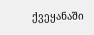ქვეყანაში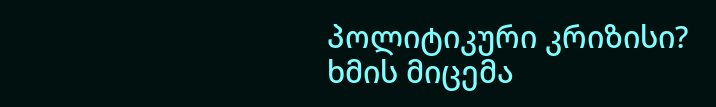პოლიტიკური კრიზისი?
ხმის მიცემა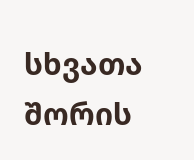სხვათა შორის